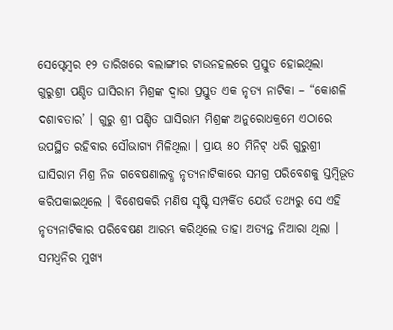ସେପ୍ଟେମ୍ବର ୧୨ ତାରିଖରେ ବଲାଙ୍ଗୀର ଟାଉନହଲରେ ପ୍ରସ୍ତୁତ ହୋଇଥିଲା ଗୁରୁଶ୍ରୀ ପଣ୍ଡିତ ଘାସିରାମ ମିଶ୍ରଙ୍କ ଦ୍ୱାରା ପ୍ରସ୍ତୁତ ଏକ ନୃତ୍ୟ ନାଟିକା – “କୋଶଳି ଦଶାବତାର’ । ଗୁରୁ ଶ୍ରୀ ପଣ୍ଡିତ ଘାସିରାମ ମିଶ୍ରଙ୍କ ଅନୁରୋଧକ୍ରମେ ଏଠାରେ ଉପସ୍ଥିତ ରହିବାର ସୌଭାଗ୍ୟ ମିଳିଥିଲା । ପ୍ରାୟ ୫୦ ମିନିଟ୍ ଧରି ଗୁରୁଶ୍ରୀ ଘାସିରାମ ମିଶ୍ର ନିଜ ଗବେଷଣାଲବ୍ଧ ନୃତ୍ୟନାଟିକାରେ ସମଗ୍ର ପରିବେଶକୁ ସ୍ତମ୍ବିଭୂତ କରିପକାଇଥିଲେ । ବିଶେଷକରି ମଣିଷ ସୃଷ୍ଟି ସମ୍ପର୍କିତ ଯେଉଁ ତଥ୍ୟରୁ ସେ ଏହି ନୃତ୍ୟନାଟିକାର ପରିବେଷଣ ଆରମ୍ଭ କରିଥିଲେ ତାହା ଅତ୍ୟନ୍ତ ନିଆରା ଥିଲା ।
ସମଧ୍ଵନିର ମୁଖ୍ୟ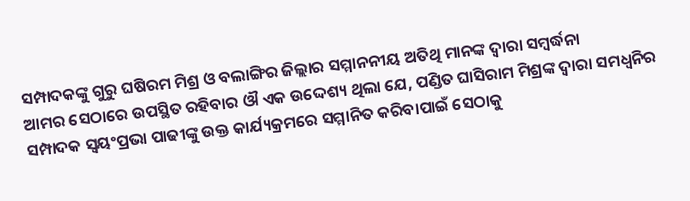ସମ୍ପାଦକଙ୍କୁ ଗୁରୁ ଘଷିରମ ମିଶ୍ର ଓ ବଲାଙ୍ଗିର ଜିଲ୍ଲାର ସମ୍ମାନନୀୟ ଅତିଥି ମାନଙ୍କ ଦ୍ଵାରା ସମ୍ବର୍ଦ୍ଧନା
ଆମର ସେଠାରେ ଉପସ୍ଥିତ ରହିବାର ଔ ଏକ ଉଦ୍ଦେଶ୍ୟ ଥିଲା ଯେ, ପଣ୍ଡିତ ଘାସିରାମ ମିଶ୍ରଙ୍କ ଦ୍ଵାରା ସମଧ୍ଵନିର ସମ୍ପାଦକ ସ୍ଵୟଂପ୍ରଭା ପାଢୀଙ୍କୁ ଉକ୍ତ କାର୍ଯ୍ୟକ୍ରମରେ ସମ୍ମାନିତ କରିବାପାଇଁ ସେଠାକୁ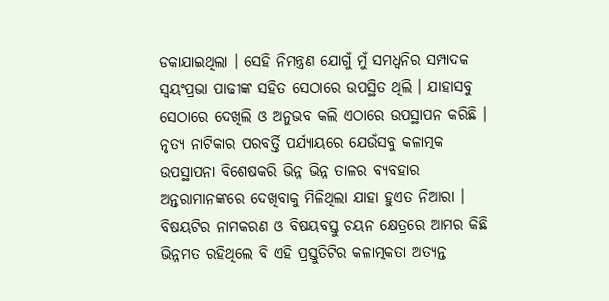ଡକାଯାଇଥିଲା । ସେହି ନିମନ୍ତ୍ରଣ ଯୋଗୁଁ ମୁଁ ସମଧ୍ଵନିର ସମ୍ପାଦକ ସ୍ଵୟଂପ୍ରଭା ପାଢୀଙ୍କ ସହିତ ସେଠାରେ ଉପସ୍ଥିତ ଥିଲି । ଯାହାସବୁ ସେଠାରେ ଦେଖିଲି ଓ ଅନୁଭବ କଲି ଏଠାରେ ଉପସ୍ଥାପନ କରିଛି ।
ନୃତ୍ୟ ନାଟିକାର ପରବର୍ତ୍ତି ପର୍ଯ୍ୟାୟରେ ଯେଉଁସବୁ କଳାତ୍ମକ ଉପସ୍ଥାପନା ବିଶେଷକରି ଭିନ୍ନ ଭିନ୍ନ ତାଳର ବ୍ୟବହାର ଅନ୍ତରାମାନଙ୍କରେ ଦେଖିବାକୁ ମିଳିଥିଲା ଯାହା ହୁଏତ ନିଆରା । ବିଷୟଟିର ନାମକରଣ ଓ ବିଷୟବସ୍ତୁ ଚୟନ କ୍ଷେତ୍ରରେ ଆମର କିଛି ଭିନ୍ନମତ ରହିଥିଲେ ବି ଏହି ପ୍ରସ୍ତୁତିଟିର କଳାତ୍ମକତା ଅତ୍ୟନ୍ତ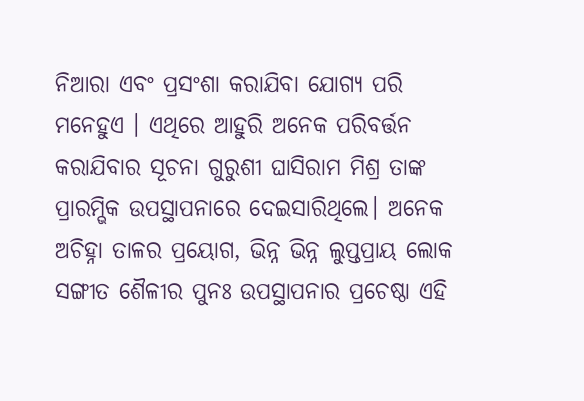ନିଆରା ଏବଂ ପ୍ରସଂଶା କରାଯିବା ଯୋଗ୍ୟ ପରି ମନେହୁଏ । ଏଥିରେ ଆହୁରି ଅନେକ ପରିବର୍ତ୍ତନ କରାଯିବାର ସୂଚନା ଗୁରୁଶୀ ଘାସିରାମ ମିଶ୍ର ତାଙ୍କ ପ୍ରାରମ୍ଭିକ ଉପସ୍ଥାପନାରେ ଦେଇସାରିଥିଲେ। ଅନେକ ଅଚିହ୍ନା ତାଳର ପ୍ରୟୋଗ, ଭିନ୍ନ ଭିନ୍ନ ଲୁପ୍ତପ୍ରାୟ ଲୋକ ସଙ୍ଗୀତ ଶୈଳୀର ପୁନଃ ଉପସ୍ଥାପନାର ପ୍ରଚେଷ୍ଠା ଏହି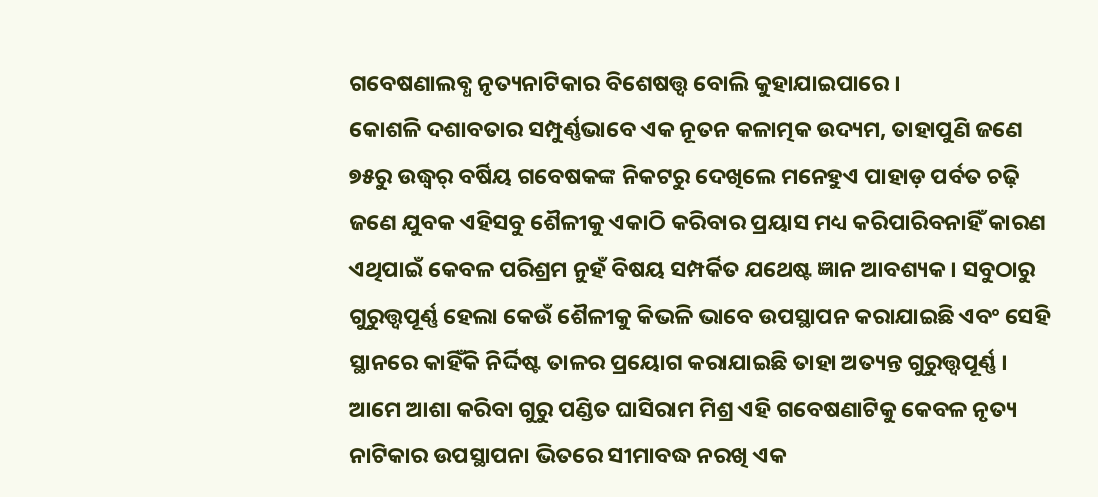ଗବେଷଣାଲବ୍ଧ ନୃତ୍ୟନାଟିକାର ବିଶେଷତ୍ତ୍ୱ ବୋଲି କୁହାଯାଇପାରେ ।
କୋଶଳି ଦଶାବତାର ସମ୍ପୁର୍ଣ୍ଣଭାବେ ଏକ ନୂତନ କଳାତ୍ମକ ଉଦ୍ୟମ, ତାହାପୁଣି ଜଣେ ୭୫ରୁ ଉଦ୍ଧ୍ୱର୍ ବର୍ଷିୟ ଗବେଷକଙ୍କ ନିକଟରୁ ଦେଖିଲେ ମନେହୁଏ ପାହାଡ଼ ପର୍ବତ ଚଢ଼ି ଜଣେ ଯୁବକ ଏହିସବୁ ଶୈଳୀକୁ ଏକାଠି କରିବାର ପ୍ରୟାସ ମଧ୍ୟ କରିପାରିବନାହିଁ କାରଣ ଏଥିପାଇଁ କେବଳ ପରିଶ୍ରମ ନୁହଁ ବିଷୟ ସମ୍ପର୍କିତ ଯଥେଷ୍ଟ ଜ୍ଞାନ ଆବଶ୍ୟକ । ସବୁଠାରୁ ଗୁରୁତ୍ତ୍ୱପୂର୍ଣ୍ଣ ହେଲା କେଉଁ ଶୈଳୀକୁ କିଭଳି ଭାବେ ଉପସ୍ଥାପନ କରାଯାଇଛି ଏବଂ ସେହି ସ୍ଥାନରେ କାହିଁକି ନିର୍ଦ୍ଦିଷ୍ଟ ତାଳର ପ୍ରୟୋଗ କରାଯାଇଛି ତାହା ଅତ୍ୟନ୍ତ ଗୁରୁତ୍ତ୍ୱପୂର୍ଣ୍ଣ ।
ଆମେ ଆଶା କରିବା ଗୁରୁ ପଣ୍ଡିତ ଘାସିରାମ ମିଶ୍ର ଏହି ଗବେଷଣାଟିକୁ କେବଳ ନୃତ୍ୟ ନାଟିକାର ଉପସ୍ଥାପନା ଭିତରେ ସୀମାବଦ୍ଧ ନରଖି ଏକ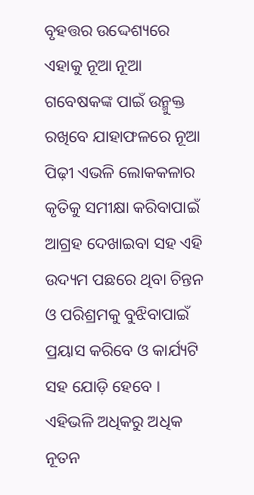ବୃହତ୍ତର ଉଦ୍ଦେଶ୍ୟରେ ଏହାକୁ ନୂଆ ନୂଆ ଗବେଷକଙ୍କ ପାଇଁ ଉନ୍ମୁକ୍ତ ରଖିବେ ଯାହାଫଳରେ ନୂଆ ପିଢ଼ୀ ଏଭଳି ଲୋକକଳାର କୃତିକୁ ସମୀକ୍ଷା କରିବାପାଇଁ ଆଗ୍ରହ ଦେଖାଇବା ସହ ଏହି ଉଦ୍ୟମ ପଛରେ ଥିବା ଚିନ୍ତନ ଓ ପରିଶ୍ରମକୁ ବୁଝିବାପାଇଁ ପ୍ରୟାସ କରିବେ ଓ କାର୍ଯ୍ୟଟି ସହ ଯୋଡ଼ି ହେବେ ।
ଏହିଭଳି ଅଧିକରୁ ଅଧିକ ନୂତନ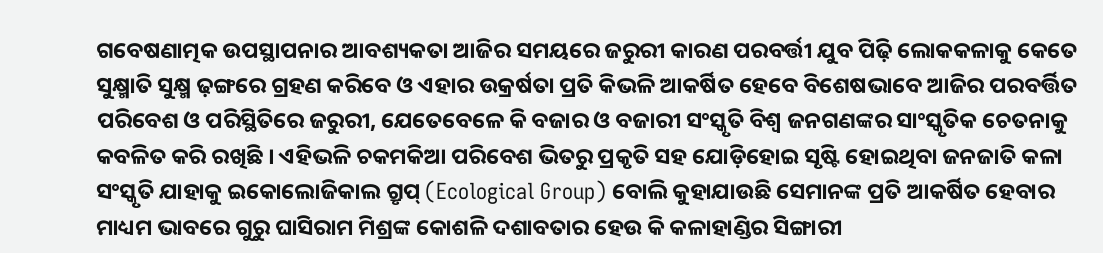ଗବେଷଣାତ୍ମକ ଉପସ୍ଥାପନାର ଆବଶ୍ୟକତା ଆଜିର ସମୟରେ ଜରୁରୀ କାରଣ ପରବର୍ତ୍ତୀ ଯୁବ ପିଢ଼ି ଲୋକକଳାକୁ କେତେ ସୁକ୍ଷ୍ମାତି ସୁକ୍ଷ୍ମ ଢ଼ଙ୍ଗରେ ଗ୍ରହଣ କରିବେ ଓ ଏହାର ଉକ୍ରର୍ଷତା ପ୍ରତି କିଭଳି ଆକର୍ଷିତ ହେବେ ବିଶେଷଭାବେ ଆଜିର ପରବର୍ତ୍ତିତ ପରିବେଶ ଓ ପରିସ୍ଥିତିରେ ଜରୁରୀ, ଯେତେବେଳେ କି ବଜାର ଓ ବଜାରୀ ସଂସ୍କୃତି ବିଶ୍ୱ ଜନଗଣଙ୍କର ସାଂସ୍କୃତିକ ଚେତନାକୁ କବଳିତ କରି ରଖିଛି । ଏହିଭଳି ଚକମକିଆ ପରିବେଶ ଭିତରୁ ପ୍ରକୃତି ସହ ଯୋଡ଼ିହୋଇ ସୃଷ୍ଟି ହୋଇଥିବା ଜନଜାତି କଳା ସଂସ୍କୃତି ଯାହାକୁ ଇକୋଲୋଜିକାଲ ଗ୍ରୃପ୍ (Ecological Group) ବୋଲି କୁହାଯାଉଛି ସେମାନଙ୍କ ପ୍ରତି ଆକର୍ଷିତ ହେବାର ମାଧ୍ୟମ ଭାବରେ ଗୁରୁ ଘାସିରାମ ମିଶ୍ରଙ୍କ କୋଶଳି ଦଶାବତାର ହେଉ କି କଳାହାଣ୍ଡିର ସିଙ୍ଗାରୀ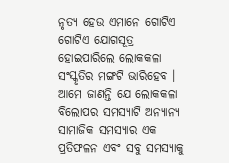ନୃତ୍ୟ ହେଉ ଏମାନେ ଗୋଟିଏ ଗୋଟିଏ ଯୋଗସୂତ୍ର ହୋଇପାରିଲେ ଲୋକକଳା ସଂସ୍କୃତିର ମଙ୍ଗଟି ଭାରିହେବ ।
ଆମେ ଜାଣନ୍ତି ଯେ ଲୋକକଳା ବିଲୋପର ସମସ୍ୟାଟି ଅନ୍ୟାନ୍ୟ ସାମାଜିକ ସମସ୍ୟାର ଏକ ପ୍ରତିଫଳନ ଏବଂ ସବୁ ସମସ୍ୟାକୁ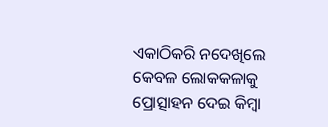ଏକାଠିକରି ନଦେଖିଲେ କେବଳ ଲୋକକଳାକୁ ପ୍ରୋତ୍ସାହନ ଦେଇ କିମ୍ବା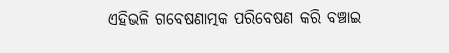ଏହିଭଳି ଗବେଷଣାତ୍ମକ ପରିବେଷଣ କରି ବଞ୍ଚାଇ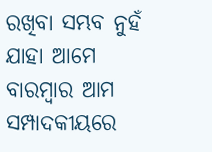ରଖିବା ସମ୍ଭବ ନୁହଁ ଯାହା ଆମେ ବାରମ୍ବାର ଆମ ସମ୍ପାଦକୀୟରେ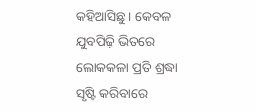କହିଆସିଛୁ । କେବଳ ଯୁବପିଢ଼ି ଭିତରେ ଲୋକକଳା ପ୍ରତି ଶ୍ରଦ୍ଧା ସୃଷ୍ଟି କରିବାରେ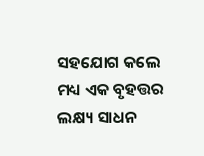ସହଯୋଗ କଲେ ମଧ୍ୟ ଏକ ବୃହତ୍ତର ଲକ୍ଷ୍ୟ ସାଧନ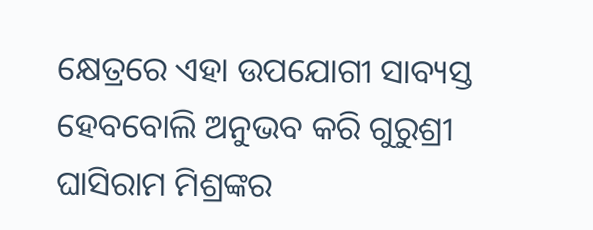କ୍ଷେତ୍ରରେ ଏହା ଉପଯୋଗୀ ସାବ୍ୟସ୍ତ ହେବବୋଲି ଅନୁଭବ କରି ଗୁରୁଶ୍ରୀ ଘାସିରାମ ମିଶ୍ରଙ୍କର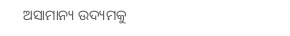ଅସାମାନ୍ୟ ଉଦ୍ୟମକୁ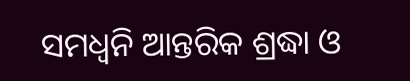ସମଧ୍ୱନି ଆନ୍ତରିକ ଶ୍ରଦ୍ଧା ଓ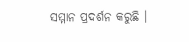ସମ୍ମାନ ପ୍ରଦର୍ଶନ କରୁଛି ।